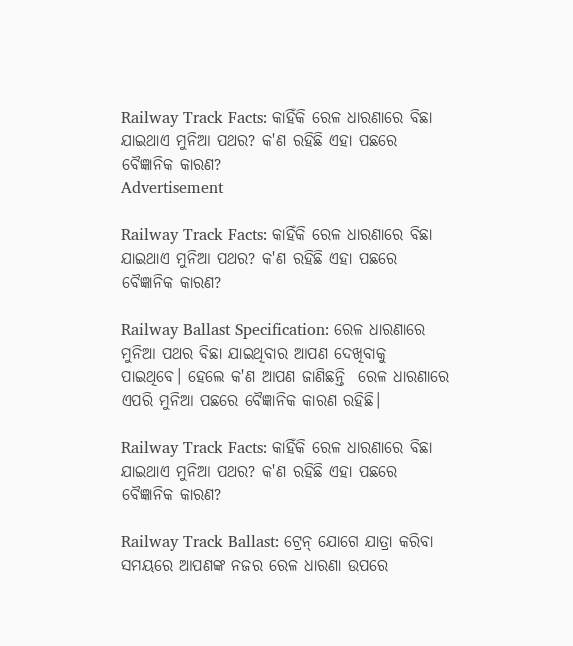Railway Track Facts: କାହିଁକି ରେଳ ଧାରଣାରେ ବିଛା ଯାଇଥାଏ ମୁନିଆ ପଥର? କ'ଣ ରହିଛି ଏହା ପଛରେ ବୈଜ୍ଞାନିକ କାରଣ?
Advertisement

Railway Track Facts: କାହିଁକି ରେଳ ଧାରଣାରେ ବିଛା ଯାଇଥାଏ ମୁନିଆ ପଥର? କ'ଣ ରହିଛି ଏହା ପଛରେ ବୈଜ୍ଞାନିକ କାରଣ?

Railway Ballast Specification: ରେଳ ଧାରଣାରେ ମୁନିଆ ପଥର ବିଛା ଯାଇଥିବାର ଆପଣ ଦେଖିବାକୁ ପାଇଥିବେ। ହେଲେ କ'ଣ ଆପଣ ଜାଣିଛନ୍ତି  ରେଳ ଧାରଣାରେ ଏପରି ମୁନିଆ ପଛରେ ବୈଜ୍ଞାନିକ କାରଣ ରହିଛି।

Railway Track Facts: କାହିଁକି ରେଳ ଧାରଣାରେ ବିଛା ଯାଇଥାଏ ମୁନିଆ ପଥର? କ'ଣ ରହିଛି ଏହା ପଛରେ ବୈଜ୍ଞାନିକ କାରଣ?

Railway Track Ballast: ଟ୍ରେନ୍ ଯୋଗେ ଯାତ୍ରା କରିବା ସମୟରେ ଆପଣଙ୍କ ନଜର ରେଳ ଧାରଣା ଉପରେ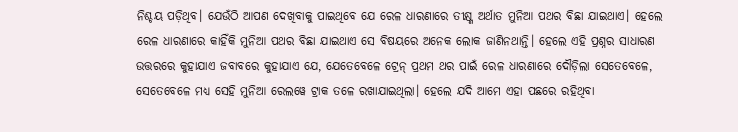ନିଶ୍ଚୟ ପଡ଼ିଥିବ। ଯେଉଁଠି ଆପଣ ଦେଖିବାକୁ ପାଇଥିବେ ଯେ ରେଳ ଧାରଣାରେ ତୀକ୍ଷ୍ଣ ଅର୍ଥାତ ମୁନିଆ ପଥର ବିଛା ଯାଇଥାଏ। ହେଲେ ରେଳ ଧାରଣାରେ କାହିଁକି ମୁନିଆ ପଥର ବିଛା ଯାଇଥାଏ ସେ ବିଷୟରେ ଅନେକ ଲୋକ ଜାଣିନଥାନ୍ତି। ହେଲେ ଏହି ପ୍ରଶ୍ନର ସାଧାରଣ ଉତ୍ତରରେ କୁହାଯାଏ ଜବାବରେ କୁହାଯାଏ ଯେ, ଯେତେବେଳେ ଟ୍ରେନ୍ ପ୍ରଥମ ଥର ପାଇଁ ରେଳ ଧାରଣାରେ ଦୌଡ଼ିଲା ସେତେବେଳେ, ସେତେବେଳେ ମଧ୍ୟ ସେହି ମୁନିଆ ରେଲୱେ ଟ୍ରାକ ତଳେ ରଖାଯାଇଥିଲା। ହେଲେ ଯଦି ଆମେ ଏହା ପଛରେ ରହିଥିବା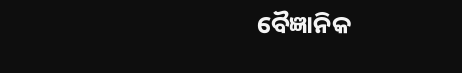ବୈଜ୍ଞାନିକ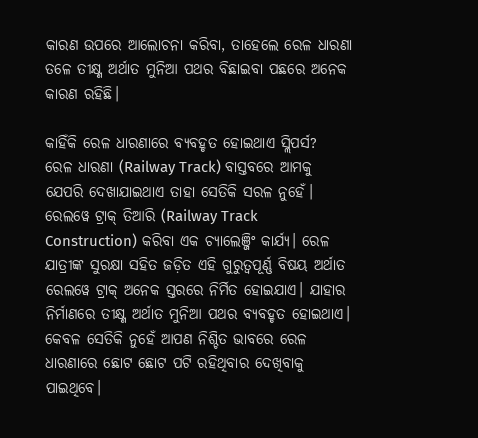କାରଣ ଉପରେ ଆଲୋଚନା କରିବା, ତାହେଲେ ରେଳ ଧାରଣା ତଳେ ତୀକ୍ଷ୍ଣ ଅର୍ଥାତ ମୁନିଆ ପଥର ବିଛାଇବା ପଛରେ ଅନେକ କାରଣ ରହିଛି।

କାହିଁକି ରେଳ ଧାରଣାରେ ବ୍ୟବହୃତ ହୋଇଥାଏ ସ୍ଲିପର୍ସ?
ରେଳ ଧାରଣା (Railway Track) ବାସ୍ତବରେ ଆମକୁ ଯେପରି ଦେଖାଯାଇଥାଏ ତାହା ସେତିକି ସରଳ ନୁହେଁ। ରେଲୱେ ଟ୍ରାକ୍ ତିଆରି (Railway Track Construction) କରିବା ଏକ ଚ୍ୟାଲେଞ୍ଜିଂ କାର୍ଯ୍ୟ। ରେଳ ଯାତ୍ରୀଙ୍କ ସୁରକ୍ଷା ସହିତ ଜଡ଼ିତ ଏହି ଗୁରୁତ୍ୱପୂର୍ଣ୍ଣ ବିଷୟ ଅର୍ଥାତ ରେଲୱେ ଟ୍ରାକ୍ ଅନେକ ସ୍ତରରେ ନିର୍ମିତ ହୋଇଯାଏ। ଯାହାର ନିର୍ମାଣରେ ତୀକ୍ଷ୍ଣ ଅର୍ଥାତ ମୁନିଆ ପଥର ବ୍ୟବହୃତ ହୋଇଥାଏ। କେବଳ ସେତିକି ନୁହେଁ ଆପଣ ନିଶ୍ଚିତ ଭାବରେ ରେଳ ଧାରଣାରେ ଛୋଟ ଛୋଟ ପଟି ରହିଥିବାର ଦେଖିବାକୁ ପାଇଥିବେ।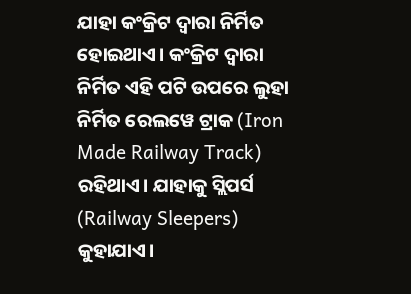ଯାହା କଂକ୍ରିଟ ଦ୍ୱାରା ନିର୍ମିତ ହୋଇଥାଏ। କଂକ୍ରିଟ ଦ୍ୱାରା ନିର୍ମିତ ଏହି ପଟି ଉପରେ ଲୁହା ନିର୍ମିତ ରେଲୱେ ଟ୍ରାକ (Iron Made Railway Track) ରହିଥାଏ। ଯାହାକୁ ସ୍ଲିପର୍ସ (Railway Sleepers) କୁହାଯାଏ।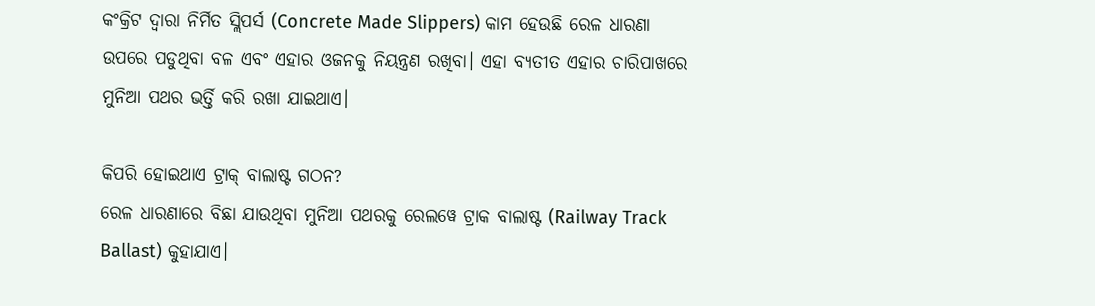କଂକ୍ରିଟ ଦ୍ୱାରା ନିର୍ମିତ ସ୍ଲିପର୍ସ (Concrete Made Slippers) କାମ ହେଉଛି ରେଳ ଧାରଣା ଉପରେ ପଡୁଥିବା ବଳ ଏବଂ ଏହାର ଓଜନକୁ ନିୟନ୍ତ୍ରଣ ରଖିବା। ଏହା ବ୍ୟତୀତ ଏହାର ଚାରିପାଖରେ ମୁନିଆ ପଥର ଭର୍ତ୍ତି କରି ରଖା ଯାଇଥାଏ।

କିପରି ହୋଇଥାଏ ଟ୍ରାକ୍ ବାଲାଷ୍ଟ ଗଠନ?
ରେଳ ଧାରଣାରେ ବିଛା ଯାଉଥିବା ମୁନିଆ ପଥରକୁ ରେଲୱେ ଟ୍ରାକ ବାଲାଷ୍ଟ (Railway Track Ballast) କୁହାଯାଏ।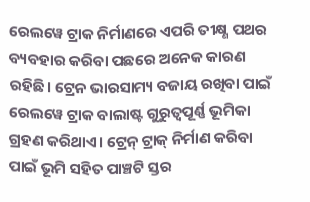ରେଲୱେ ଟ୍ରାକ ନିର୍ମାଣରେ ଏପରି ତୀକ୍ଷ୍ଣ ପଥର ବ୍ୟବହାର କରିବା ପଛରେ ଅନେକ କାରଣ ରହିଛି। ଟ୍ରେନ ଭାରସାମ୍ୟ ବଜାୟ ରଖିବା ପାଇଁ ରେଲୱେ ଟ୍ରାକ ବାଲାଷ୍ଟ ଗୁରୁତ୍ୱପୂର୍ଣ୍ଣ ଭୂମିକା ଗ୍ରହଣ କରିଥାଏ। ଟ୍ରେନ୍ ଟ୍ରାକ୍ ନିର୍ମାଣ କରିବା ପାଇଁ ଭୂମି ସହିତ ପାଞ୍ଚଟି ସ୍ତର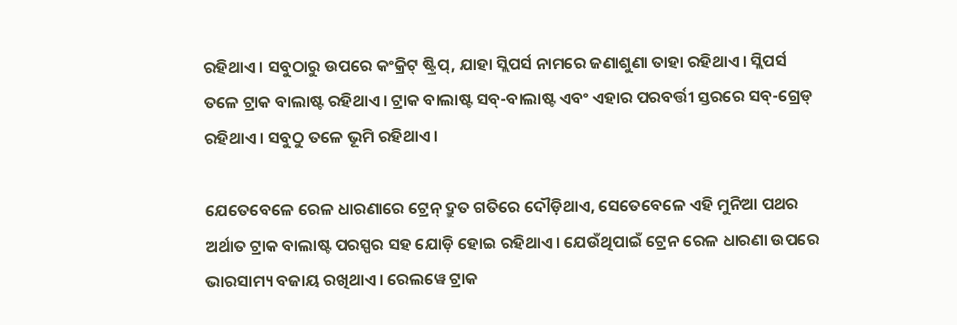ରହିଥାଏ। ସବୁଠାରୁ ଉପରେ କଂକ୍ରିଟ୍ ଷ୍ଟ୍ରିପ୍, ଯାହା ସ୍ଲିପର୍ସ ନାମରେ ଜଣାଶୁଣା ତାହା ରହିଥାଏ। ସ୍ଲିପର୍ସ ତଳେ ଟ୍ରାକ ବାଲାଷ୍ଟ ରହିଥାଏ। ଟ୍ରାକ ବାଲାଷ୍ଟ ସବ୍-ବାଲାଷ୍ଟ ଏବଂ ଏହାର ପରବର୍ତ୍ତୀ ସ୍ତରରେ ସବ୍-ଗ୍ରେଡ୍ ରହିଥାଏ। ସବୁଠୁ ତଳେ ଭୂମି ରହିଥାଏ।

ଯେତେବେଳେ ରେଳ ଧାରଣାରେ ଟ୍ରେନ୍ ଦ୍ରୁତ ଗତିରେ ଦୌଡ଼ିଥାଏ, ସେତେବେଳେ ଏହି ମୁନିଆ ପଥର ଅର୍ଥାତ ଟ୍ରାକ ବାଲାଷ୍ଟ ପରସ୍ପର ସହ ଯୋଡ଼ି ହୋଇ ରହିଥାଏ। ଯେଉଁଥିପାଇଁ ଟ୍ରେନ ରେଳ ଧାରଣା ଉପରେ ଭାରସାମ୍ୟ ବଜାୟ ରଖିଥାଏ। ରେଲୱେ ଟ୍ରାକ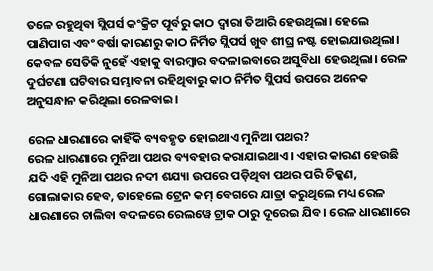ତଳେ ରହୁଥିବା ସ୍ଲିପର୍ସ କଂକ୍ରିଟ ପୂର୍ବରୁ କାଠ ଦ୍ୱାରା ତିଆରି ହେଉଥିଲା। ହେଲେ ପାଣିପାଗ ଏବଂ ବର୍ଷା କାରଣରୁ କାଠ ନିର୍ମିତ ସ୍ଲିପର୍ସ ଖୁବ ଶୀଘ୍ର ନଷ୍ଟ ହୋଇଯାଉଥିଲା। କେବଳ ସେତିକି ନୁହେଁ ଏହାକୁ ବାରମ୍ବାର ବଦଳାଇବାରେ ଅସୁବିଧା ହେଉଥିଲା। ରେଳ ଦୁର୍ଘଟଣା ଘଟିବାର ସମ୍ଭାବନା ରହିଥିବାରୁ କାଠ ନିର୍ମିତ ସ୍ଲିପର୍ସ ଉପରେ ଅନେକ ଅନୁସନ୍ଧାନ କରିଥିଲା ରେଳବାଇ।

ରେଳ ଧାରଣାରେ କାହିଁକି ବ୍ୟବହୃତ ହୋଇଥାଏ ମୁନିଆ ପଥର?
ରେଳ ଧାରଣାରେ ମୁନିଆ ପଥର ବ୍ୟବହାର କରାଯାଇଥାଏ। ଏହାର କାରଣ ହେଉଛି ଯଦି ଏହି ମୁନିଆ ପଥର ନଦୀ ଶଯ୍ୟା ଉପରେ ପଡ଼ିଥିବା ପଥର ପରି ଚିକ୍କଣ, ଗୋଲାକାର ହେବ, ତାହେଲେ ଟ୍ରେନ କମ୍ ବେଗରେ ଯାତ୍ରା କରୁଥିଲେ ମଧ୍ୟ ରେଳ ଧାରଣାରେ ଚାଲିବା ବଦଳରେ ରେଲୱେ ଟ୍ରାକ ଠାରୁ ଦୂରେଇ ଯିବ। ରେଳ ଧାରଣାରେ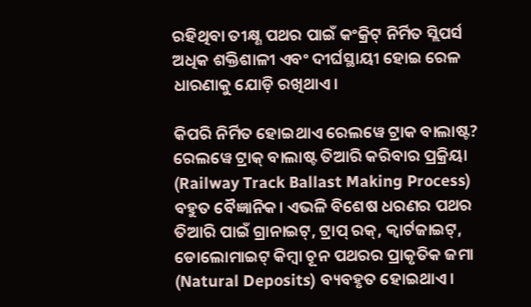ରହିଥିବା ତୀକ୍ଷ୍ଣ ପଥର ପାଇଁ କଂକ୍ରିଟ୍ ନିର୍ମିତ ସ୍ଲିପର୍ସ  ଅଧିକ ଶକ୍ତିଶାଳୀ ଏବଂ ଦୀର୍ଘସ୍ଥାୟୀ ହୋଇ ରେଳ ଧାରଣାକୁ ଯୋଡ଼ି ରଖିଥାଏ।

କିପରି ନିର୍ମିତ ହୋଇଥାଏ ରେଲୱେ ଟ୍ରାକ ବାଲାଷ୍ଟ?
ରେଲୱେ ଟ୍ରାକ୍ ବାଲାଷ୍ଟ ତିଆରି କରିବାର ପ୍ରକ୍ରିୟା (Railway Track Ballast Making Process) ବହୁତ ବୈଜ୍ଞାନିକ। ଏଭଳି ବିଶେଷ ଧରଣର ପଥର ତିଆରି ପାଇଁ ଗ୍ରାନାଇଟ୍, ଟ୍ରାପ୍ ରକ୍, କ୍ୱାର୍ଟଜାଇଟ୍, ଡୋଲୋମାଇଟ୍ କିମ୍ବା ଚୂନ ପଥରର ପ୍ରାକୃତିକ ଜମା (Natural Deposits) ବ୍ୟବହୃତ ହୋଇଥାଏ।